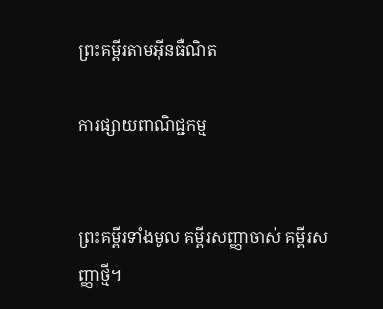ព្រះគម្ពីរតាមអ៊ីនធឺណិត

ការផ្សាយពាណិជ្ជកម្ម


ព្រះគម្ពីរទាំងមូល គម្ពីរសញ្ញាចាស់ គម្ពីរសញ្ញាថ្មី។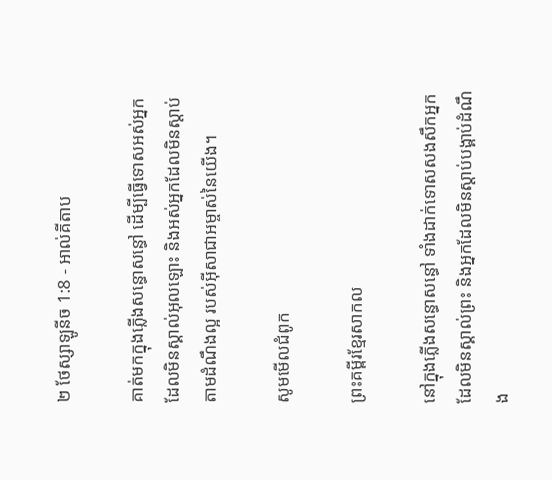២ ថែស្សាឡូនីច 1:8 - អាល់គីតាប

គាត់មកក្នុងភ្លើងសន្ធោ‌សន្ធៅ ដើម្បីធ្វើទោសអស់អ្នកដែលមិនស្គាល់អុលឡោះ និងអស់អ្នកដែលមិនស្ដាប់តាមដំណឹង‌ល្អ របស់អ៊ីសា‌ជាអម្ចាស់នៃយើង។

សូមមើលជំពូក

ព្រះគម្ពីរខ្មែរសាកល

នៅក្នុងភ្លើងសន្ធោសន្ធៅ ទាំងដាក់ទោសសងសឹកអ្នកដែលមិនស្គាល់ព្រះ និងអ្នកដែលមិនស្ដាប់បង្គាប់ដំណឹង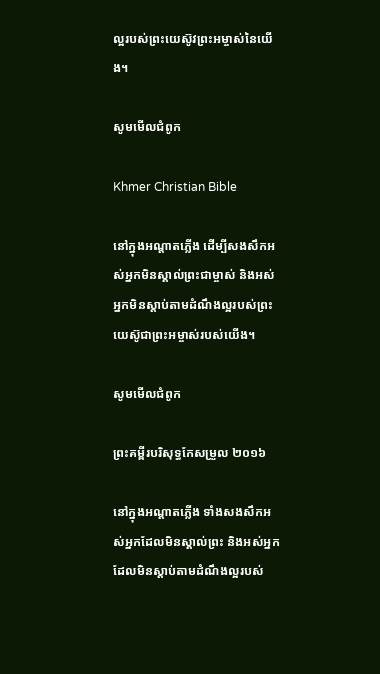ល្អរបស់ព្រះយេស៊ូវព្រះអម្ចាស់នៃយើង។

សូមមើលជំពូក

Khmer Christian Bible

នៅក្នុងអណ្ដាតភ្លើង ដើម្បីសងសឹកអស់អ្នកមិនស្គាល់ព្រះជាម្ចាស់ និងអស់អ្នកមិនស្ដាប់តាមដំណឹងល្អរបស់ព្រះយេស៊ូជាព្រះអម្ចាស់របស់យើង។

សូមមើលជំពូក

ព្រះគម្ពីរបរិសុទ្ធកែសម្រួល ២០១៦

នៅក្នុងអណ្ដាតភ្លើង ទាំងសងសឹកអស់អ្នកដែលមិនស្គាល់ព្រះ និងអស់អ្នកដែលមិនស្តាប់តាមដំណឹងល្អរបស់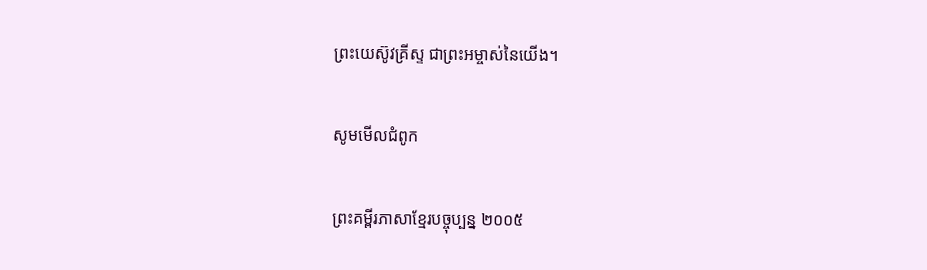ព្រះ‌យេស៊ូវ‌គ្រីស្ទ ជាព្រះ‌អម្ចាស់នៃយើង។

សូមមើលជំពូក

ព្រះគម្ពីរភាសាខ្មែរបច្ចុប្បន្ន ២០០៥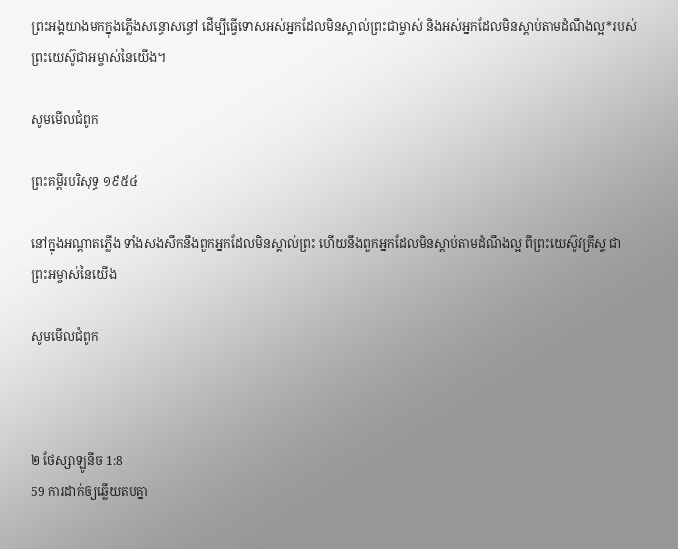ព្រះអង្គយាងមកក្នុងភ្លើងសន្ធោ‌សន្ធៅ ដើម្បីធ្វើទោសអស់អ្នកដែលមិនស្គាល់ព្រះ‌ជាម្ចាស់ និងអស់អ្នកដែលមិនស្ដាប់តាមដំណឹង‌ល្អ*របស់ព្រះ‌យេស៊ូ‌ជា‌អម្ចាស់នៃយើង។

សូមមើលជំពូក

ព្រះគម្ពីរបរិសុទ្ធ ១៩៥៤

នៅក្នុងអណ្តាតភ្លើង ទាំងសង‌សឹកនឹងពួកអ្នកដែលមិនស្គាល់ព្រះ ហើយនឹងពួកអ្នកដែលមិនស្តាប់តាមដំណឹងល្អ ពីព្រះ‌យេស៊ូវគ្រីស្ទ ជាព្រះ‌អម្ចាស់នៃយើង

សូមមើលជំពូក



២ ថែស្សាឡូនីច 1:8
59 ការដាក់ឲ្យឆ្លើយតបគ្នា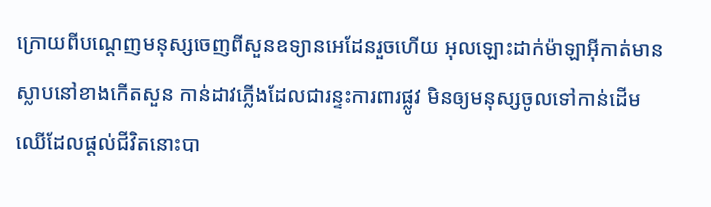ក្រោយពីបណ្តេញមនុស្សចេញពីសួនឧទ្យានអេដែនរួចហើយ អុលឡោះដាក់ម៉ាឡា‌អ៊ីកាត់មានស្លាបនៅខាងកើតសួន កាន់ដាវភ្លើងដែលជារន្ទះការ‌ពារផ្លូវ មិនឲ្យមនុស្សចូលទៅកាន់ដើមឈើដែលផ្តល់ជីវិតនោះបា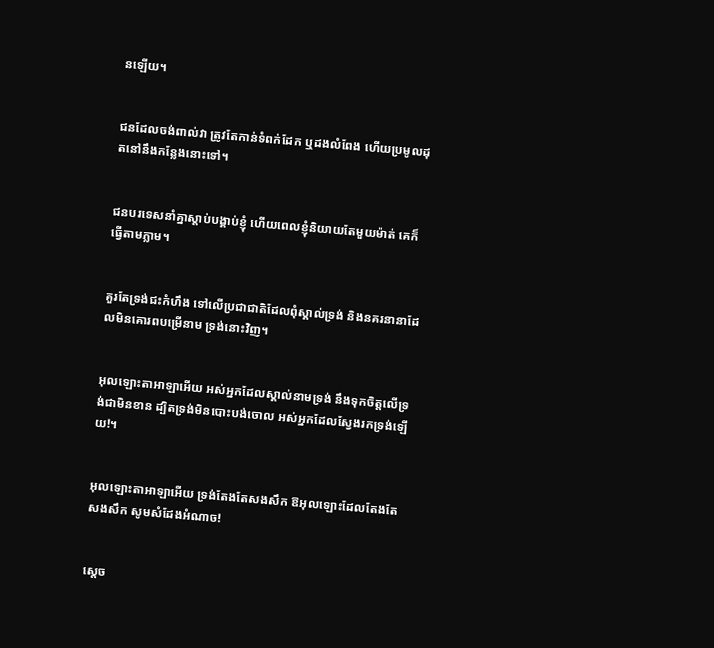នឡើយ។


ជនដែលចង់ពាល់វា ត្រូវតែកាន់ទំពក់ដែក ឬដងលំពែង ហើយប្រមូលដុតនៅនឹងកន្លែងនោះទៅ។


ជនបរទេសនាំគ្នាស្ដាប់បង្គាប់ខ្ញុំ ហើយពេលខ្ញុំនិយាយតែមួយម៉ាត់ គេក៏ធ្វើតាមភ្លាម។


គួរតែទ្រង់ជះកំហឹង ទៅលើប្រជា‌ជាតិដែលពុំស្គាល់ទ្រង់ និងនគរនានាដែលមិនគោរពបម្រើនាម ទ្រង់នោះវិញ។


អុលឡោះ‌តាអាឡាអើយ អស់អ្នកដែលស្គាល់នាមទ្រង់ នឹងទុកចិត្តលើទ្រង់ជាមិនខាន ដ្បិតទ្រង់មិនបោះបង់ចោល អស់អ្នកដែលស្វែងរកទ្រង់ឡើយ!។


អុលឡោះ‌តាអាឡាអើយ ទ្រង់តែងតែសង‌សឹក ឱអុលឡោះដែលតែងតែសង‌សឹក សូមសំដែងអំណាច!


ស្តេច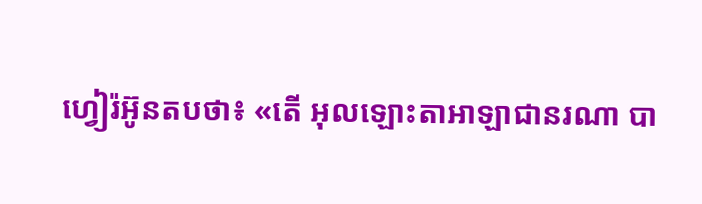ហ្វៀរ៉អ៊ូនតបថា៖ «តើ អុលឡោះ‌តាអាឡាជានរណា បា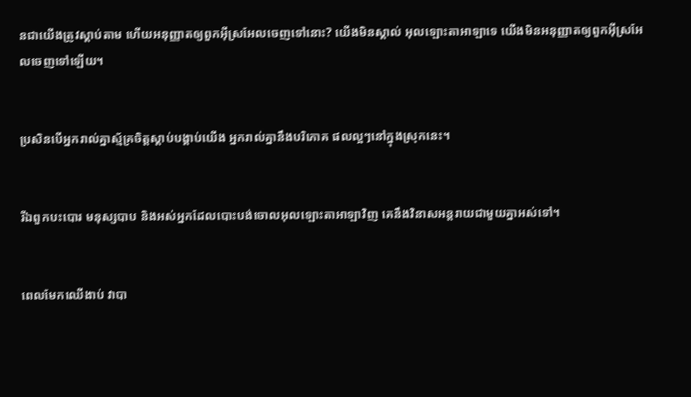នជាយើងត្រូវស្តាប់តាម ហើយអនុ‌ញ្ញាតឲ្យពួកអ៊ីស្រ‌អែលចេញទៅនោះ? យើងមិនស្គាល់ អុលឡោះ‌តាអាឡាទេ យើងមិនអនុ‌ញ្ញាតឲ្យពួកអ៊ីស្រ‌អែលចេញទៅឡើយ។


ប្រសិនបើអ្នករាល់គ្នាស្ម័គ្រចិត្តស្ដាប់បង្គាប់យើង អ្នករាល់គ្នានឹងបរិភោគ ផលល្អៗនៅក្នុងស្រុកនេះ។


រីឯពួកបះ‌បោរ មនុស្សបាប និងអស់អ្នកដែលបោះបង់ចោលអុលឡោះ‌តាអាឡាវិញ គេនឹងវិនាសអន្តរាយជាមួយគ្នាអស់ទៅ។


ពេលមែកឈើងាប់ វាបា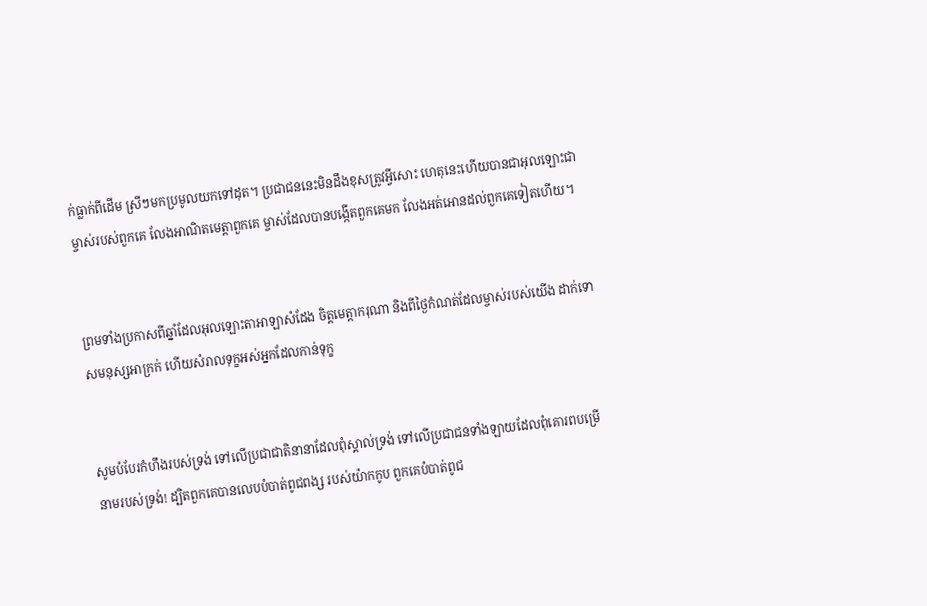ក់ធ្លាក់ពីដើម ស្រីៗមកប្រមូលយកទៅដុត។ ប្រជា‌ជននេះមិនដឹងខុសត្រូវអ្វីសោះ ហេតុនេះហើយបានជាអុលឡោះជាម្ចាស់របស់ពួកគេ លែងអាណិតមេត្តាពួកគេ ម្ចាស់ដែលបានបង្កើតពួកគេមក លែងអត់‌អោនដល់ពួកគេទៀតហើយ។


ព្រមទាំងប្រកាសពីឆ្នាំដែលអុលឡោះ‌តាអាឡាសំដែង ចិត្តមេត្តា‌ករុណា និងពីថ្ងៃកំណត់ដែលម្ចាស់របស់យើង ដាក់ទោសមនុស្សអាក្រក់ ហើយសំរាលទុក្ខអស់អ្នកដែលកាន់ទុក្ខ


សូមបំបែរកំហឹងរបស់ទ្រង់ ទៅលើប្រជា‌ជាតិនានាដែលពុំស្គាល់ទ្រង់ ទៅលើប្រជា‌ជនទាំង‌ឡាយដែលពុំគោរពបម្រើ នាមរបស់ទ្រង់! ដ្បិតពួកគេបានលេបបំបាត់ពូជ‌ពង្ស របស់យ៉ាកកូប ពួកគេបំបាត់ពូជ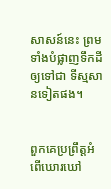សាសន៍នេះ ព្រមទាំងបំផ្លាញទឹកដីឲ្យទៅជា ទីស្មសានទៀតផង។


ពួកគេប្រព្រឹត្តអំពើឃោរ‌ឃៅ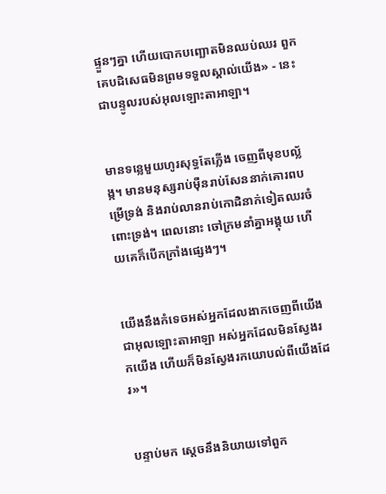ផ្ទួនៗគ្នា ហើយបោកបញ្ឆោតមិនឈប់ឈរ ពួកគេបដិសេធមិនព្រមទទួលស្គាល់យើង» - នេះជាបន្ទូលរបស់អុលឡោះ‌តាអាឡា។


មានទន្លេមួយហូរសុទ្ធតែភ្លើង ចេញពីមុខបល្ល័ង្ក។ មានមនុស្សរាប់ម៉ឺនរាប់សែននាក់គោរពបម្រើទ្រង់ និងរាប់លានរាប់កោដិនាក់ទៀតឈរចំពោះទ្រង់។ ពេលនោះ ចៅ‌ក្រមនាំគ្នាអង្គុយ ហើយគេក៏បើកក្រាំងផ្សេងៗ។


យើងនឹងកំទេចអស់អ្នកដែលងាកចេញពីយើង ជាអុលឡោះ‌តាអាឡា អស់អ្នកដែលមិនស្វែងរកយើង ហើយក៏មិនស្វែងរកយោបល់ពីយើងដែរ»។


បន្ទាប់មក ស្តេចនឹងនិយាយទៅពួក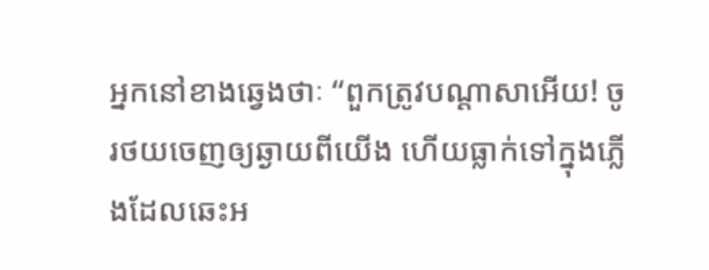អ្នកនៅខាងឆ្វេងថាៈ “ពួកត្រូវបណ្ដា‌សាអើយ! ចូរថយចេញឲ្យឆ្ងាយពីយើង ហើយធ្លាក់ទៅក្នុងភ្លើងដែលឆេះអ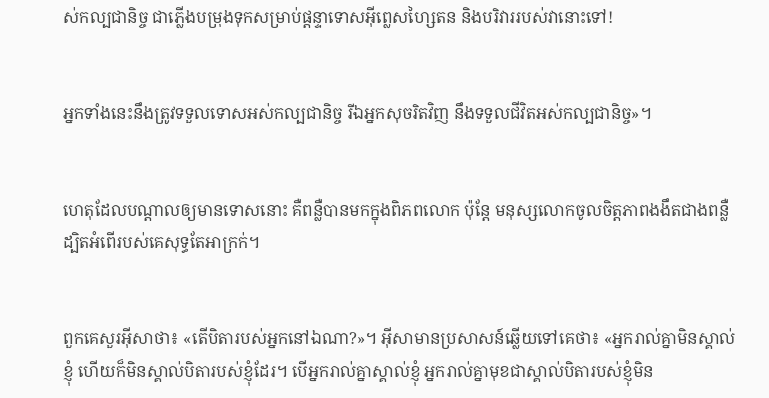ស់‌កល្បជា‌និច្ច ជាភ្លើងបម្រុងទុកសម្រាប់ផ្ដន្ទាទោសអ៊ីព្លេស‌ហ្សៃតន និងបរិវាររបស់វានោះទៅ!


អ្នកទាំងនេះនឹងត្រូវទទួលទោសអស់‌កល្បជា‌និច្ច រីឯអ្នកសុចរិតវិញ នឹងទទួលជីវិតអស់‌កល្បជា‌និច្ច»។


ហេតុដែលបណ្ដាលឲ្យមានទោសនោះ គឺពន្លឺបានមកក្នុងពិភពលោក ប៉ុន្ដែ មនុស្សលោកចូលចិត្ដភាពងងឹតជាងពន្លឺ ដ្បិតអំពើរបស់គេសុទ្ធតែអាក្រក់។


ពួកគេសួរអ៊ីសាថា៖ «តើបិតារបស់អ្នកនៅឯណា?»។ អ៊ីសាមានប្រសាសន៍ឆ្លើយទៅគេថា៖ «អ្នករាល់គ្នាមិនស្គាល់ខ្ញុំ ហើយក៏មិនស្គាល់បិតារបស់ខ្ញុំដែរ។ បើអ្នករាល់គ្នាស្គាល់ខ្ញុំ អ្នករាល់គ្នាមុខជាស្គាល់បិតារបស់ខ្ញុំមិន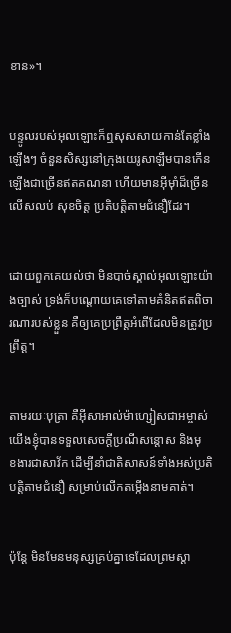ខាន»។


បន្ទូលរបស់អុលឡោះក៏ឮសុសសាយកាន់តែខ្លាំងឡើងៗ ចំនួនសិស្សនៅក្រុងយេរូ‌សាឡឹមបានកើនឡើងជាច្រើនឥតគណនា ហើយមានអ៊ីមុាំដ៏ច្រើនលើស‌លប់ សុខចិត្ដ ប្រតិបត្ដិតាមជំនឿដែរ។


ដោយពួកគេយល់ថា មិនបាច់ស្គាល់អុលឡោះយ៉ាងច្បាស់ ទ្រង់ក៏បណ្ដោយគេទៅតាមគំនិតឥតពិចារណារបស់ខ្លួន គឺឲ្យគេប្រព្រឹត្ដអំពើដែលមិនត្រូវប្រព្រឹត្ដ។


តាមរយៈបុត្រា គឺអ៊ីសា‌អាល់ម៉ា‌ហ្សៀសជាអម្ចាស់ យើងខ្ញុំបានទទួលសេចក្តីប្រណី‌សន្តោស និងមុខ‌ងារជាសាវ័ក ដើម្បីនាំជាតិសាសន៍ទាំងអស់ប្រតិបត្ដិតាមជំនឿ សម្រាប់លើកតម្កើងនាមគាត់។


ប៉ុន្ដែ មិនមែនមនុស្សគ្រប់គ្នាទេដែលព្រមស្ដា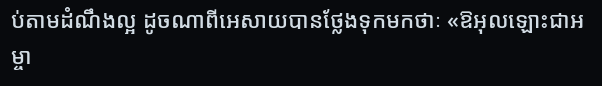ប់តាមដំណឹង‌ល្អ ដូចណាពីអេសាយបានថ្លែងទុកមកថាៈ «ឱអុលឡោះ‌ជាអម្ចា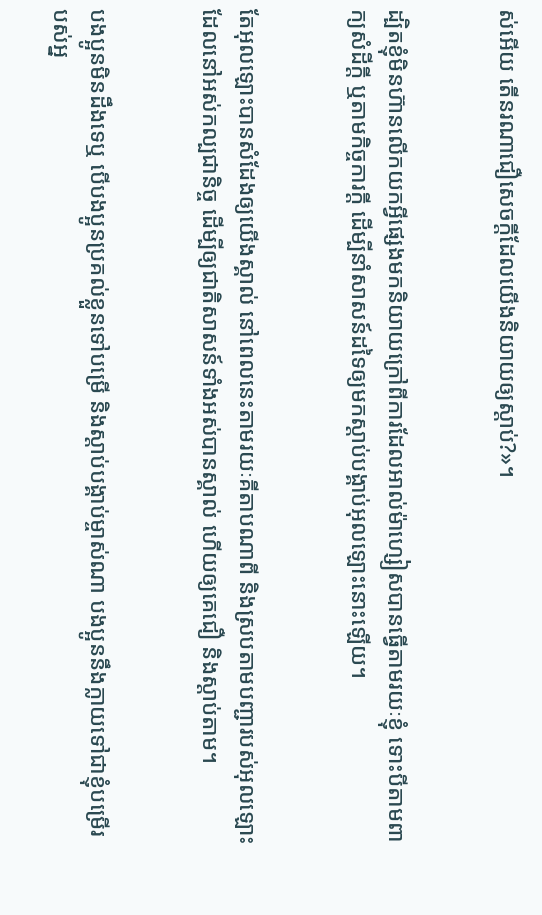ស់អើយ តើនរណាជឿសេចក្ដីដែលយើងនិយាយឲ្យស្ដាប់?»។


ដ្បិតខ្ញុំមិនហ៊ានលើកយកអ្វីផ្សេងមកនិយាយក្រៅពីការដែលអាល់ម៉ា‌ហ្សៀសបានធ្វើតាមរយៈខ្ញុំ ទោះបីតាមពាក្យសំដីក្ដី ឬតាមកិច្ចការក្ដី ដើម្បីនាំសាសន៍ដទៃឲ្យមកស្ដាប់បង្គាប់អុលឡោះនោះឡើយ។


តែអុលឡោះបានសំដែងឲ្យយើងស្គាល់ នៅពេលនេះតាមរយៈគីតាបណាពី និងស្របតាមបញ្ជារបស់អុលឡោះ ដែលនៅអស់‌កល្បជា‌និច្ច ដើម្បីឲ្យជាតិសាសន៍ទាំងអស់បានស្គាល់ ហើយឲ្យគេជឿ និងស្ដាប់តាម។


បងប្អូនមិនដឹងទេឬ បើបងប្អូនប្រគល់ខ្លួនទៅបម្រើ និងស្ដាប់បង្គាប់ម្ចាស់ណា បងប្អូននឹងក្លាយទៅជាខ្ញុំបម្រើរបស់អ្ន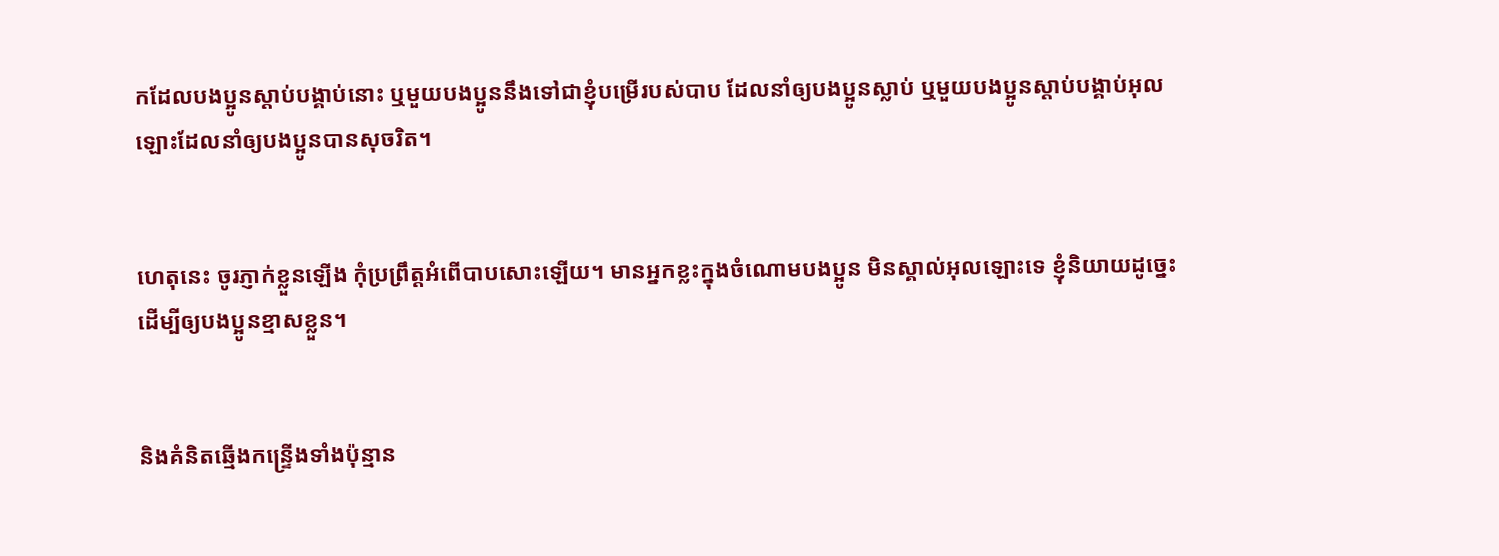កដែលបងប្អូនស្ដាប់បង្គាប់នោះ ឬមួយបងប្អូននឹងទៅជាខ្ញុំបម្រើរបស់បាប ដែលនាំឲ្យបងប្អូនស្លាប់ ឬមួយបងប្អូនស្ដាប់បង្គាប់អុលឡោះដែលនាំឲ្យបងប្អូនបានសុចរិត។


ហេតុនេះ ចូរភ្ញាក់ខ្លួនឡើង កុំប្រព្រឹត្ដអំពើបាបសោះឡើយ។ មានអ្នកខ្លះក្នុងចំណោមបងប្អូន មិនស្គាល់អុលឡោះទេ ខ្ញុំនិយាយដូច្នេះ ដើម្បីឲ្យបងប្អូនខ្មាសខ្លួន។


និងគំនិតឆ្មើង‌កន្ទ្រើងទាំងប៉ុន្មាន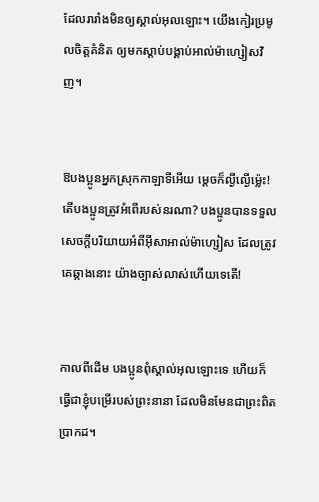ដែលរា‌រាំងមិនឲ្យស្គាល់អុលឡោះ។ យើងកៀរប្រមូលចិត្ដគំនិត ឲ្យមកស្ដាប់បង្គាប់អាល់ម៉ា‌ហ្សៀសវិញ។


ឱបងប្អូនអ្នកស្រុកកាឡា‌ទីអើយ ម្ដេចក៏ល្ងី‌ល្ងើម៉្លេះ! តើបងប្អូនត្រូវអំពើរបស់នរណា? បងប្អូនបានទទួលសេចក្ដីបរិយាយអំពីអ៊ីសា‌អាល់ម៉ា‌ហ្សៀស ដែលត្រូវគេឆ្កាងនោះ យ៉ាងច្បាស់លាស់ហើយទេតើ!


កាលពីដើម បងប្អូនពុំស្គាល់អុលឡោះទេ ហើយក៏ធ្វើជាខ្ញុំបម្រើរបស់ព្រះ‌នានា ដែលមិនមែនជាព្រះ‌ពិតប្រាកដ។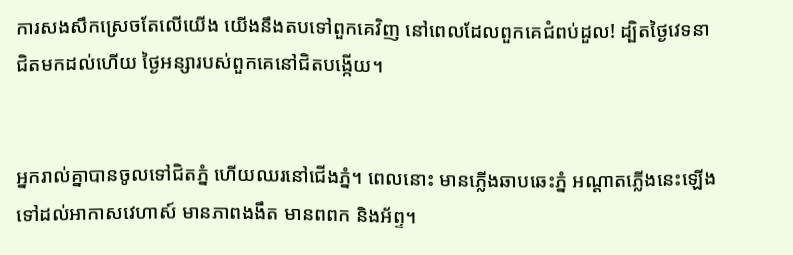ការសងសឹកស្រេចតែលើយើង យើងនឹងតបទៅពួកគេវិញ នៅពេលដែលពួកគេជំពប់ដួល! ដ្បិតថ្ងៃវេទនាជិតមកដល់ហើយ ថ្ងៃអន្សារបស់ពួកគេនៅជិតបង្កើយ។


អ្នករាល់គ្នាបានចូលទៅជិតភ្នំ ហើយឈរនៅជើងភ្នំ។ ពេលនោះ មានភ្លើងឆាបឆេះភ្នំ អណ្តាតភ្លើងនេះឡើងទៅដល់អាកាសវេហាស៍ មានភាពងងឹត មានពពក និងអ័ព្ទ។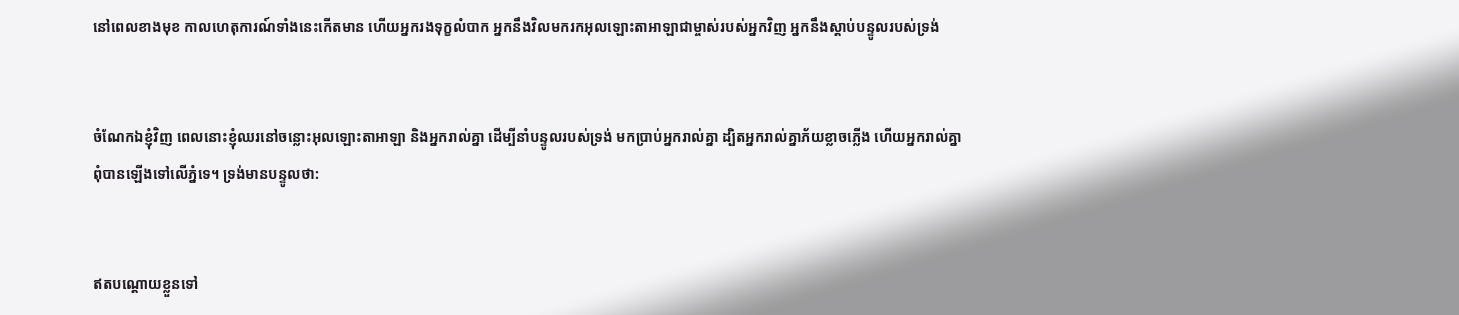នៅពេលខាងមុខ កាលហេតុ‌ការណ៍ទាំងនេះកើតមាន ហើយអ្នករងទុក្ខលំបាក អ្នកនឹងវិលមករកអុលឡោះ‌តាអាឡាជាម្ចាស់របស់អ្នកវិញ អ្នកនឹងស្តាប់បន្ទូលរបស់ទ្រង់


ចំណែកឯខ្ញុំវិញ ពេលនោះខ្ញុំឈរនៅចន្លោះអុលឡោះ‌តាអាឡា និងអ្នករាល់គ្នា ដើម្បីនាំបន្ទូលរបស់ទ្រង់ មកប្រាប់អ្នករាល់គ្នា ដ្បិតអ្នករាល់គ្នាភ័យខ្លាចភ្លើង ហើយអ្នករាល់គ្នា ពុំបានឡើងទៅលើភ្នំទេ។ ទ្រង់មានបន្ទូលថា:


ឥតបណ្ដោយខ្លួនទៅ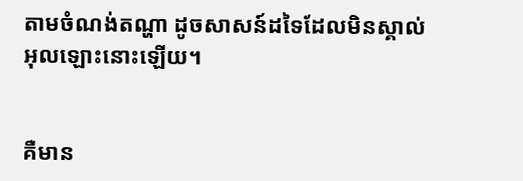តាមចំណង់តណ្ហា ដូចសាសន៍ដទៃដែលមិនស្គាល់អុលឡោះនោះឡើយ។


គឺមាន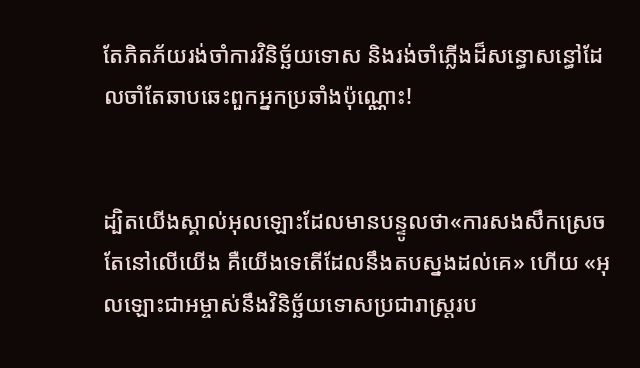តែភិតភ័យរង់‌ចាំការវិនិច្ឆ័យទោស និងរង់‌ចាំភ្លើងដ៏សន្ធោ‌សន្ធៅដែលចាំតែឆាបឆេះពួកអ្នកប្រឆាំងប៉ុណ្ណោះ!


ដ្បិតយើងស្គាល់អុលឡោះដែលមានបន្ទូលថា«ការសង‌សឹកស្រេចតែនៅលើយើង គឺយើងទេតើដែលនឹងតបស្នងដល់គេ» ហើយ «អុលឡោះ‌ជាអម្ចាស់នឹងវិនិច្ឆ័យទោសប្រជា‌រាស្ដ្ររប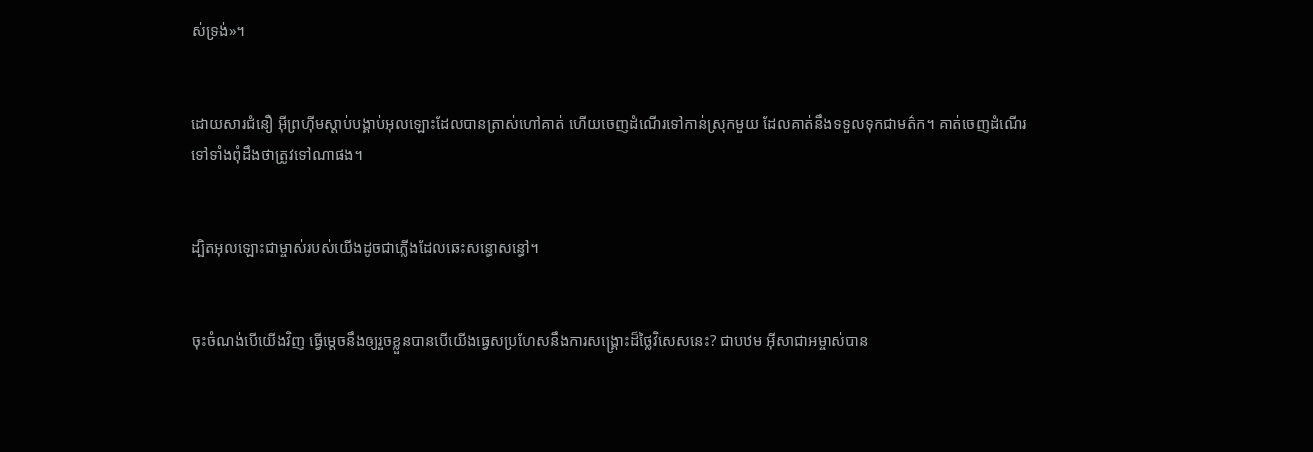ស់ទ្រង់»។


ដោយ‌សារជំនឿ អ៊ីព្រហ៊ីមស្ដាប់បង្គាប់អុលឡោះដែលបានត្រាស់ហៅគាត់ ហើយចេញដំណើរទៅកាន់ស្រុកមួយ ដែលគាត់នឹងទទួលទុកជាមត៌ក។ គាត់ចេញដំណើរទៅទាំងពុំដឹងថាត្រូវទៅណាផង។


ដ្បិតអុលឡោះជាម្ចាស់របស់យើងដូចជាភ្លើងដែលឆេះសន្ធោ‌សន្ធៅ។


ចុះចំណង់បើយើងវិញ ធ្វើម្ដេចនឹងឲ្យរួចខ្លួនបានបើយើងធ្វេសប្រហែសនឹងការសង្គ្រោះដ៏ថ្លៃវិសេសនេះ? ជាបឋម អ៊ីសា‌ជាអម្ចាស់បាន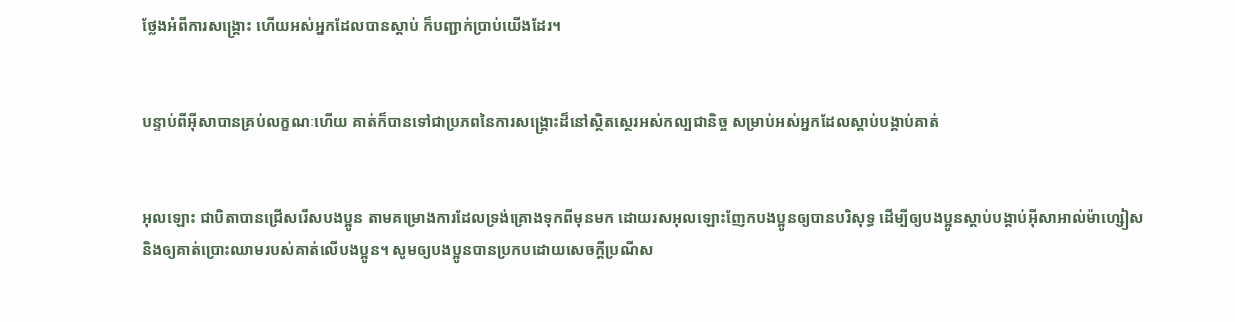ថ្លែងអំពីការសង្គ្រោះ ហើយអស់អ្នកដែលបានស្ដាប់ ក៏បញ្ជាក់ប្រាប់យើងដែរ។


បន្ទាប់ពីអ៊ីសាបានគ្រប់លក្ខណៈហើយ គាត់ក៏បានទៅជាប្រភពនៃការសង្គ្រោះដ៏នៅស្ថិត‌ស្ថេរអស់‌កល្បជា‌និច្ច សម្រាប់អស់អ្នកដែលស្ដាប់បង្គាប់គាត់


អុលឡោះ ជាបិតាបានជ្រើសរើសបងប្អូន តាមគម្រោង‌ការដែលទ្រង់គ្រោងទុកពីមុនមក ដោយរស‌អុលឡោះញែកបងប្អូនឲ្យបានបរិសុទ្ធ ដើម្បីឲ្យបងប្អូនស្ដាប់បង្គាប់អ៊ីសា‌អាល់ម៉ា‌ហ្សៀស និងឲ្យគាត់ប្រោះឈាមរបស់គាត់លើបងប្អូន។ សូមឲ្យបងប្អូនបានប្រកបដោយសេចក្តីប្រណី‌ស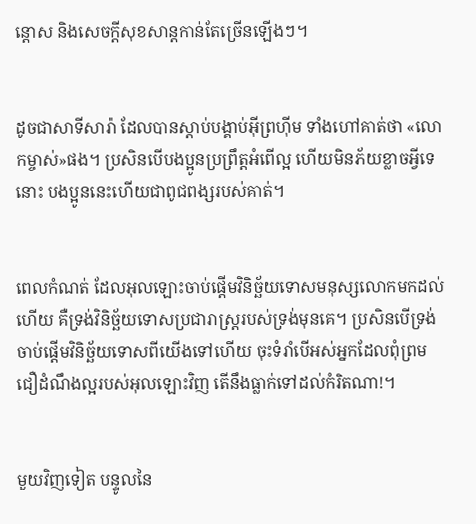ន្តោស និងសេចក្ដីសុខ‌សាន្ដកាន់តែច្រើនឡើងៗ។


ដូចជាសាទីសារ៉ា ដែលបានស្ដាប់បង្គាប់អ៊ីព្រហ៊ីម ទាំងហៅគាត់ថា «លោកម្ចាស់»ផង។ ប្រសិនបើបងប្អូនប្រព្រឹត្ដអំពើល្អ ហើយមិនភ័យខ្លាចអ្វីទេនោះ បងប្អូននេះហើយជាពូជ‌ពង្សរបស់គាត់។


ពេលកំណត់ ដែលអុលឡោះចាប់ផ្តើមវិនិច្ឆ័យទោសមនុស្សលោកមកដល់ហើយ គឺទ្រង់វិនិច្ឆ័យទោសប្រជា‌រាស្ដ្ររបស់ទ្រង់មុនគេ។ ប្រសិនបើទ្រង់ចាប់ផ្ដើមវិនិច្ឆ័យទោសពីយើងទៅហើយ ចុះទំរាំបើអស់អ្នកដែលពុំព្រមជឿដំណឹង‌ល្អរបស់អុលឡោះវិញ តើនឹងធ្លាក់ទៅដល់កំរិតណា!។


មួយវិញទៀត បន្ទូលនៃ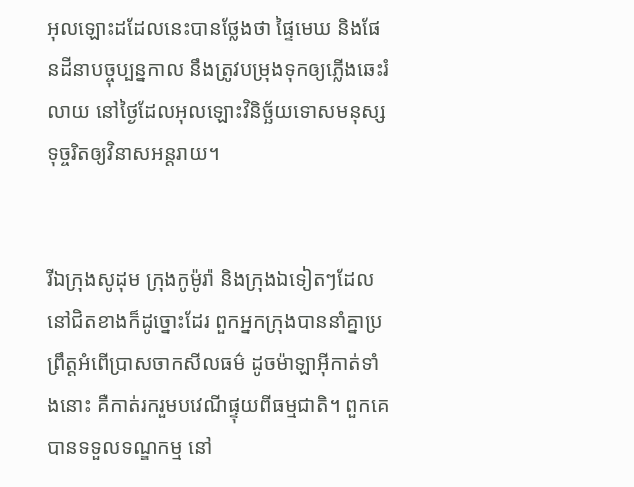អុលឡោះដដែលនេះបានថ្លែងថា ផ្ទៃមេឃ និងផែនដីនាបច្ចុប្បន្នកាល នឹងត្រូវបម្រុងទុកឲ្យភ្លើងឆេះរំលាយ នៅថ្ងៃដែលអុលឡោះវិនិច្ឆ័យទោសមនុស្សទុច្ចរិតឲ្យវិនាសអន្ដរាយ។


រីឯក្រុងសូដុម ក្រុងកូម៉ូរ៉ា និងក្រុងឯទៀតៗដែលនៅជិតខាងក៏ដូច្នោះដែរ ពួកអ្នកក្រុងបាននាំគ្នាប្រព្រឹត្ដអំពើប្រាស‌ចាកសីល‌ធម៌ ដូចម៉ាឡា‌អ៊ីកាត់ទាំងនោះ គឺកាត់រករួមបវេណីផ្ទុយពីធម្ម‌ជាតិ។ ពួកគេបានទទួលទណ្ឌ‌កម្ម នៅ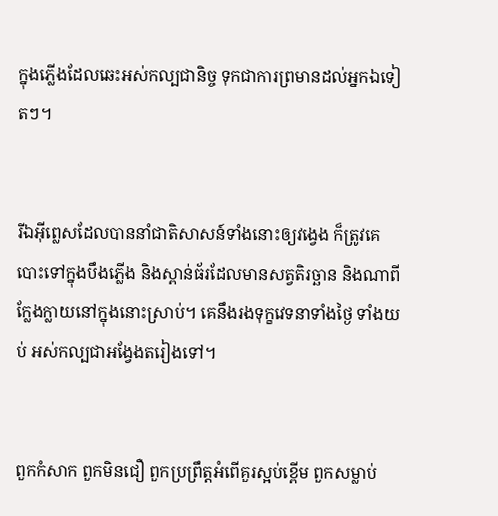ក្នុងភ្លើងដែលឆេះអស់‌កល្បជា‌និច្ច ទុកជាការព្រមានដល់អ្នកឯទៀតៗ។


រីឯអ៊ីព្លេសដែលបាននាំជាតិសាសន៍ទាំងនោះឲ្យវង្វេង ក៏ត្រូវគេបោះទៅក្នុងបឹងភ្លើង និងស្ពាន់ធ័រដែលមានសត្វតិរច្ឆាន និងណាពីក្លែង‌ក្លាយនៅក្នុងនោះស្រាប់។ គេនឹងរង‌ទុក្ខវេទនាទាំងថ្ងៃ ទាំងយប់ អស់‌កល្បជាអង្វែងតរៀងទៅ។


ពួកកំសាក ពួកមិនជឿ ពួកប្រព្រឹត្ដអំពើគួរស្អប់ខ្ពើម ពួកសម្លាប់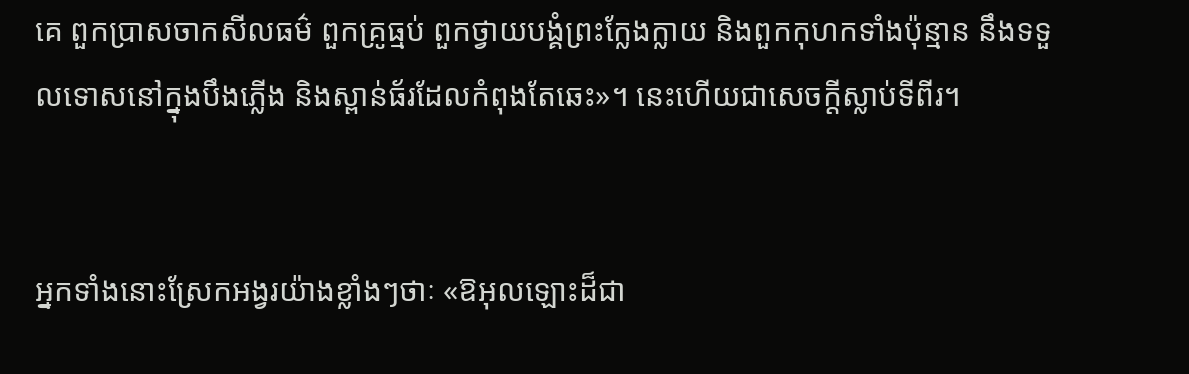គេ ពួកប្រាស‌ចាកសីល‌ធម៌ ពួកគ្រូធ្មប់ ពួកថ្វាយ‌បង្គំព្រះក្លែង‌ក្លាយ និងពួកកុហកទាំងប៉ុន្មាន នឹងទទួលទោសនៅក្នុងបឹងភ្លើង និងស្ពាន់‌ធ័រដែលកំពុងតែឆេះ»។ នេះហើយជាសេចក្ដីស្លាប់ទីពីរ។


អ្នកទាំងនោះស្រែកអង្វរយ៉ាងខ្លាំងៗថាៈ «ឱអុលឡោះដ៏ជា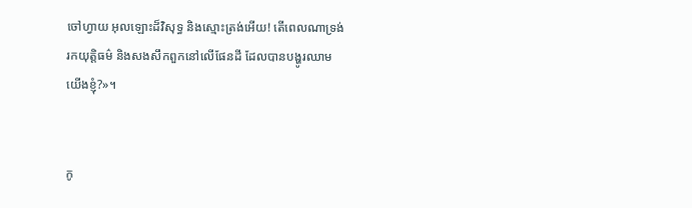ចៅហ្វាយ អុលឡោះដ៏វិសុទ្ធ និងស្មោះត្រង់អើយ! តើពេលណាទ្រង់រកយុត្ដិធម៌ និងសង‌សឹកពួកនៅលើផែនដី ដែលបានបង្ហូរឈាមយើងខ្ញុំ?»។


កូ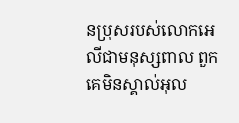នប្រុសរបស់លោកអេលីជាមនុស្សពាល ពួកគេមិនស្គាល់អុល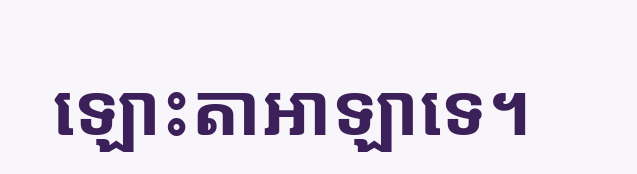ឡោះ‌តាអាឡាទេ។